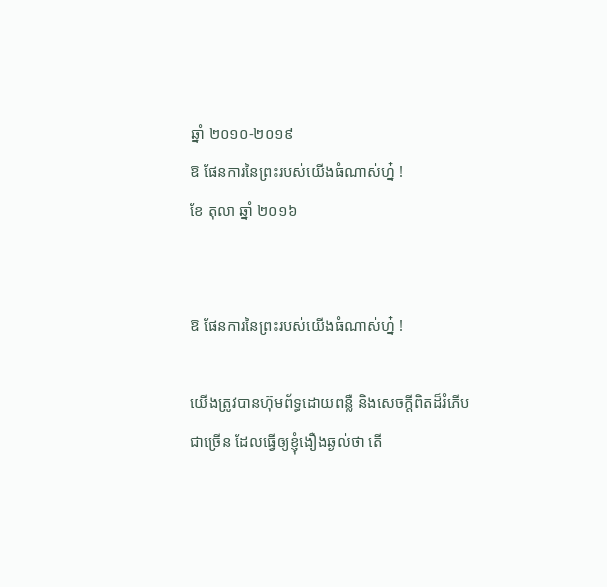ឆ្នាំ ២០១០-២០១៩
ឱ ផែនការនៃព្រះរបស់យើងធំណាស់ហ្ន៎ !
ខែ តុលា ឆ្នាំ ២០១៦


ឱ ផែនការនៃព្រះរបស់យើងធំណាស់ហ្ន៎ !

យើងត្រូវបានហ៊ុមព័ទ្ធដោយពន្លឺ និងសេចក្ដីពិតដ៏រំភើបជាច្រើន ដែលធ្វើឲ្យខ្ញុំងឿងឆ្ងល់ថា តើ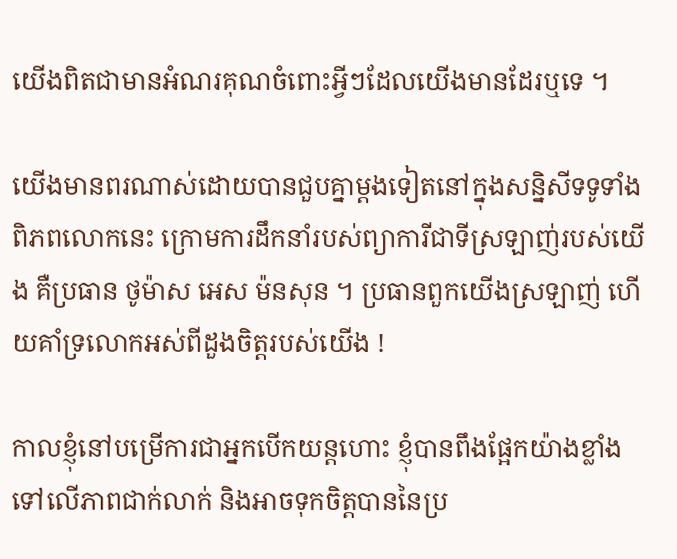យើងពិតជាមានអំណរគុណចំពោះអ្វីៗដែលយើងមានដែរឬទេ ។

យើងមានពរណាស់ដោយបានជួបគ្នាម្ដងទៀតនៅក្នុងសន្និសីទទូទាំងពិភពលោកនេះ ក្រោមការដឹកនាំរបស់ព្យាការីជាទីស្រឡាញ់របស់យើង គឺប្រធាន ថូម៉ាស អេស ម៉នសុន ។ ប្រធានពួកយើងស្រឡាញ់ ហើយគាំទ្រលោកអស់ពីដួងចិត្តរបស់យើង !

កាលខ្ញុំនៅបម្រើការជាអ្នកបើកយន្តហោះ ខ្ញុំបានពឹងផ្អែកយ៉ាងខ្លាំងទៅលើភាពជាក់លាក់ និងអាចទុកចិត្តបាននៃប្រ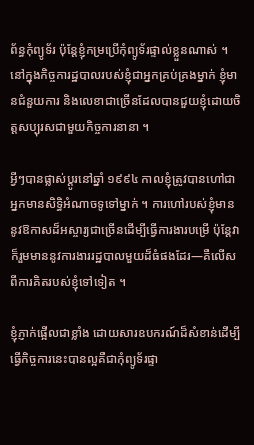ព័ន្ធកុំព្យូទ័រ ប៉ុន្តែខ្ញុំកម្រប្រើកុំព្យូទ័រផ្ទាល់ខ្លួនណាស់ ។ នៅក្នុងកិច្ចការដ្ឋបាលរបស់ខ្ញុំជាអ្នកគ្រប់គ្រងម្នាក់ ខ្ញុំមានជំនួយការ និងលេខាជាច្រើនដែលបានជួយខ្ញុំដោយចិត្តសប្បុរសជាមួយកិច្ចការនានា ។

អ្វីៗបានផ្លាស់ប្ដូរនៅឆ្នាំ ១៩៩៤ កាលខ្ញុំត្រូវបានហៅជាអ្នកមានសិទ្ធិអំណាចទូទៅម្នាក់ ។ ការហៅរបស់ខ្ញុំមាននូវឱកាសដ៏អស្ចារ្យជាច្រើនដើម្បីធ្វើការងារបម្រើ ប៉ុន្តែវាក៏រួមមាននូវការងាររដ្ឋបាលមួយដ៏ធំផងដែរ—គឺលើសពីការគិតរបស់ខ្ញុំទៅទៀត ។

ខ្ញុំភ្ញាក់ផ្អើលជាខ្លាំង ដោយសារឧបករណ៍ដ៏សំខាន់ដើម្បីធ្វើកិច្ចការនេះបានល្អគឺជាកុំព្យូទ័រផ្ទា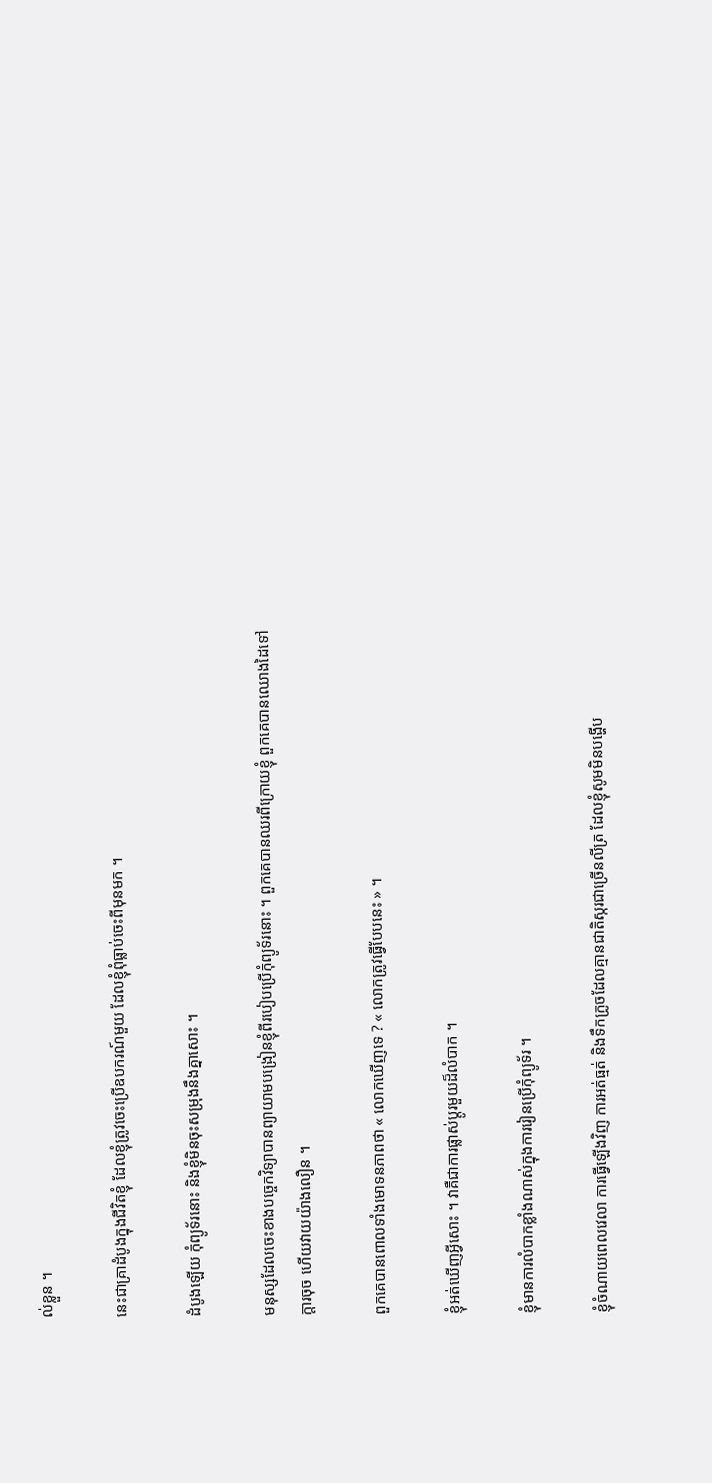ល់ខ្លួន ។

នេះជាគ្រាដំបូងក្នុងជីវិតខ្ញុំ ដែលខ្ញុំត្រូវចេះប្រើឧបករណ៍មួយ ដែលខ្ញុំពុំធ្លាប់ចេះពីមុនមក ។

ដំបូងឡើយ កុំព្យូទ័រនោះ និងខ្ញុំមិនចុះសម្រុងនឹងគ្នាសោះ ។

មនុស្សដែលចេះខាងបច្ចេកវិទ្យាបានព្យាយាមបង្រៀនខ្ញុំពីរបៀបប្រើកុំព្យូទ័រនោះ ។ ពួកគេបានឈរពីក្រោយខ្ញុំ ពួកគេបានឈោងដៃទៅក្ដារចុច ហើយវាយយ៉ាងលឿន ។

ពួកគេបានពោលទាំងមោទនភាពថា « លោកឃើញទេ ? « លោកត្រូវធ្វើបែបនេះ » ។

ខ្ញុំអត់ឃើញអ្វីសោះ ។ វាគឺជាការផ្លាស់ប្ដូរមួយដ៏លំបាក ។

ខ្ញុំមានការលំបាកខ្លាំងណាស់ក្នុងការរៀនប្រើកុំព្យូទ័រ ។

ខ្ញុំចំណាយពេលវេលា ការធ្វើឡើងវិញ ការអត់ធ្មត់ និងទឹកក្រូចដែលគ្មានជាតិស្ករជាច្រើនលីត្រ ដែលខ្ញុំសូមមិនបង្ហើប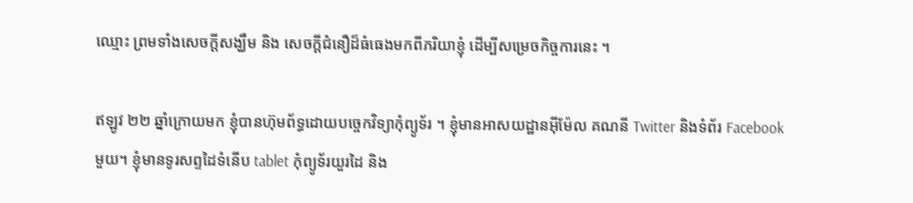ឈ្មោះ ព្រមទាំងសេចក្ដីសង្ឃឹម និង សេចក្ដីជំនឿដ៏ធំធេងមកពីភរិយាខ្ញុំ ដើម្បីសម្រេចកិច្ចការនេះ ។

ឥឡូវ ២២ ឆ្នាំក្រោយមក ខ្ញុំបានហ៊ុមព័ទ្ធដោយបច្ចេកវិទ្យាកុំព្យូទ័រ ។ ខ្ញុំមានអាសយដ្ឋានអ៊ីម៉ែល គណនី Twitter និងទំព័រ Facebook មួយ។ ខ្ញុំមានទូរសព្ទដៃទំនើប tablet កុំព្យូទ័រយួរដៃ និង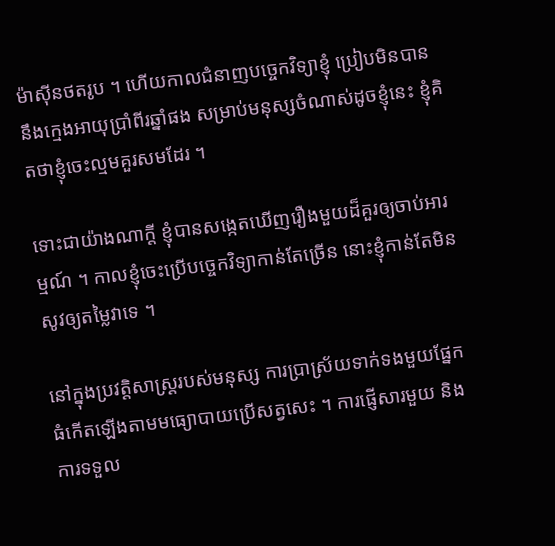ម៉ាស៊ីនថតរូប ។ ហើយកាលជំនាញបច្ចេកវិទ្យាខ្ញុំ ប្រៀបមិនបាននឹងក្មេងអាយុប្រាំពីរឆ្នាំផង សម្រាប់មនុស្សចំណាស់ដូចខ្ញុំនេះ ខ្ញុំគិតថាខ្ញុំចេះល្មមគួរសមដែរ ។

ទោះជាយ៉ាងណាក្ដី ខ្ញុំបានសង្កេតឃើញរឿងមួយដ៏គួរឲ្យចាប់អារម្មណ៍ ។ កាលខ្ញុំចេះប្រើបច្ចេកវិទ្យាកាន់តែច្រើន នោះខ្ញុំកាន់តែមិនសូវឲ្យតម្លៃវាទេ ។

នៅក្នុងប្រវត្តិសាស្ត្ររបស់មនុស្ស ការប្រាស្រ័យទាក់ទងមួយផ្នែកធំកើតឡើងតាមមធ្យោបាយប្រើសត្វសេះ ។ ការផ្ញើសារមួយ និងការទទួល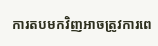ការតបមកវិញអាចត្រូវការពេ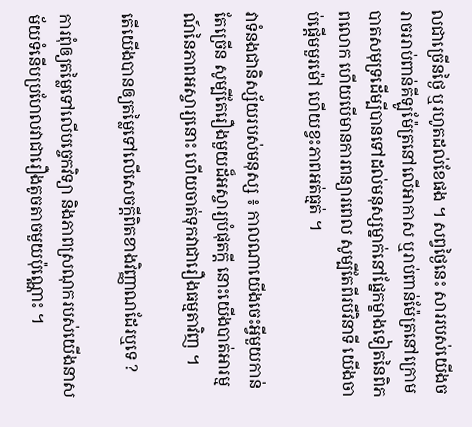លជាច្រើនថ្ងៃ ឬរហូតដល់ខែផង ។ សព្វថ្ងៃនេះ សាររបស់យើងចរាចររាប់ពាន់គីឡូម៉ែត្រនៅលើអាកាស ឬរាប់ពាន់ម៉ែត្រនៅក្រោមបាតសមុទ្រដើម្បីបានទៅដល់មនុស្សម្នាក់នៅផ្នែកម្ខាងទៀតនៃពិភពលោក ហើយបើមានការពន្យារពេល សូម្បីតែពីរបីវិនាទី យើងចាប់ផ្ដើមមួរម៉ៅ ហើយខ្វះភាពអត់ធ្មត់ ។

វាទំនងជានិស្ស័យរបស់មនុស្ស ៖ កាលណាយើងចេះអ្វីមួយកាន់តែច្រើន សូម្បីតែរឿងមួយដ៏អស្ចារ្យបំផុតក្ដី នោះយើងបាត់អារម្មណ៍នៃភាពអស្ចារ្យនោះ ហើយចាត់ទុកវាជារឿងធម្មតាវិញ ។

តើយើងបានឲ្យតម្លៃទៅលើសេចក្ដីពិតខាងវិញ្ញាណដែរឬទេ ?

ការពុំឲ្យតម្លៃទៅលើបច្ចេកវិទ្យា និងភាពស្រណុករបស់យើងនាសម័យទំនើបប្រហែលវាជារឿងតូចតាចមួយប៉ុណ្ណោះ ។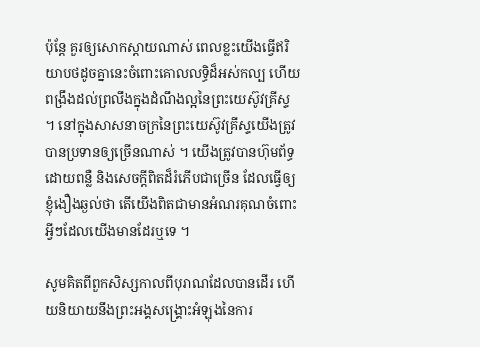ប៉ុន្តែ គួរឲ្យសោកស្ដាយណាស់ ពេលខ្លះយើងធ្វើឥរិយាបថដូចគ្នានេះចំពោះគោលលទ្ធិដ៏អស់កល្ប ហើយពង្រឹងដល់ព្រលឹងក្នុងដំណឹងល្អនៃព្រះយេស៊ូវគ្រីស្ទ ។ នៅក្នុងសាសនាចក្រនៃព្រះយេស៊ូវគ្រីស្ទយើងត្រូវបានប្រទានឲ្យច្រើនណាស់ ។ យើងត្រូវបានហ៊ុមព័ទ្ធដោយពន្លឺ និងសេចក្ដីពិតដ៏រំភើបជាច្រើន ដែលធ្វើឲ្យខ្ញុំងឿងឆ្ងល់ថា តើយើងពិតជាមានអំណរគុណចំពោះអ្វីៗដែលយើងមានដែរឬទេ ។

សូមគិតពីពួកសិស្សកាលពីបុរាណដែលបានដើរ ហើយនិយាយនឹងព្រះអង្គសង្គ្រោះអំឡុងនៃការ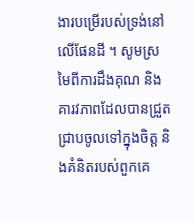ងារបម្រើរបស់ទ្រង់នៅលើផែនដី ។ សូមស្រមៃពីការដឹងគុណ និងគារវភាពដែលបានជ្រួតជ្រាបចូលទៅក្នុងចិត្ត និងគំនិតរបស់ពួកគេ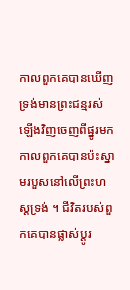កាលពួកគេបានឃើញទ្រង់មានព្រះជន្មរស់ឡើងវិញចេញពីផ្នូរមក កាលពួកគេបានប៉ះស្នាមរបួសនៅលើព្រះហស្ដទ្រង់ ។ ជីវិតរបស់ពួកគេបានផ្លាស់ប្ដូរ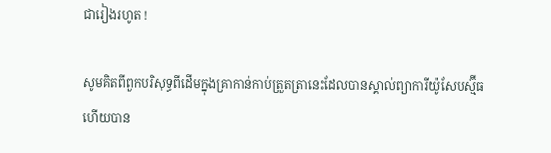ជារៀងរហូត !

សូមគិតពីពួកបរិសុទ្ធពីដើមក្នុងគ្រាកាន់កាប់ត្រួតត្រានេះដែលបានស្គាល់ព្យាការីយ៉ូសែបស្ម៊ីធ ហើយបាន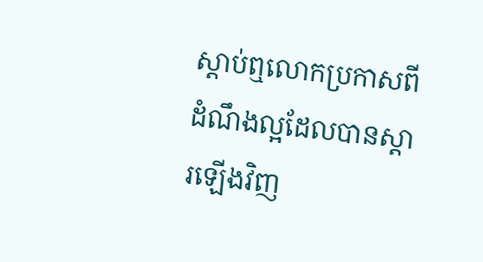ស្ដាប់ឮលោកប្រកាសពីដំណឹងល្អដែលបានស្ដារឡើងវិញ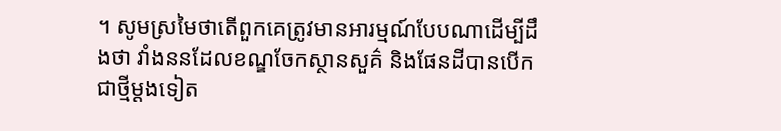។ សូមស្រមៃថាតើពួកគេត្រូវមានអារម្មណ៍បែបណាដើម្បីដឹងថា វាំងននដែលខណ្ឌចែកស្ថានសួគ៌ និងផែនដីបានបើកជាថ្មីម្ដងទៀត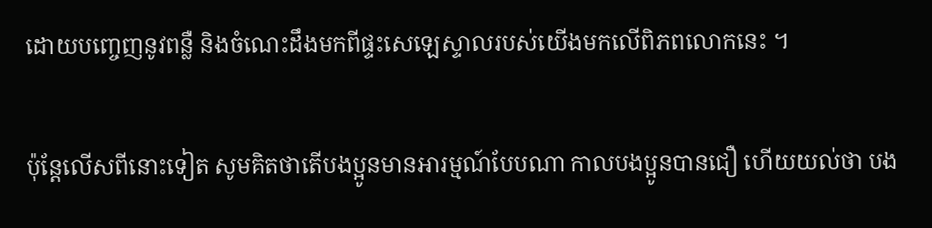ដោយបញ្ចេញនូវពន្លឺ និងចំណេះដឹងមកពីផ្ទះសេឡេស្ទាលរបស់យើងមកលើពិភពលោកនេះ ។

ប៉ុន្ដែលើសពីនោះទៀត សូមគិតថាតើបងប្អូនមានអារម្មណ៍បែបណា កាលបងប្អូនបានជឿ ហើយយល់ថា បង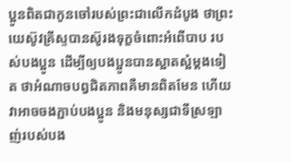ប្អូនពិតជាកូនចៅរបស់ព្រះជាលើកដំបូង ថាព្រះយេស៊ូវគ្រីស្ទបានស៊ូរងទុក្ខចំពោះអំពើបាប របស់បងប្អូន ដើម្បីឲ្យបងប្អូនបានស្អាតស្អំម្ដងទៀត ថាអំណាចបព្វជិតភាពគឺមានពិតមែន ហើយវាអាចចងភ្ជាប់បងប្អូន និងមនុស្សជាទីស្រឡាញ់របស់បង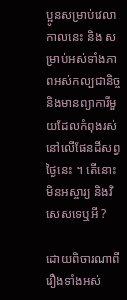ប្អូនសម្រាប់វេលាកាលនេះ និង សម្រាប់អស់ទាំងភាពអស់កល្បជានិច្ច និងមានព្យាការីមួយដែលកំពុងរស់នៅលើផែនដីសព្វថ្ងៃនេះ ។ តើនោះមិនអស្ចារ្យ និងវិសេសទេឬអី ?

ដោយពិចារណាពីរឿងទាំងអស់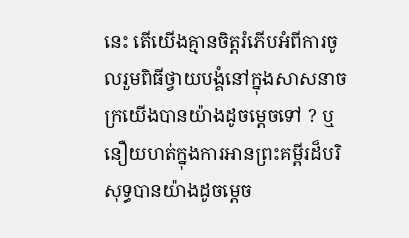នេះ តើយើងគ្មានចិត្តរំភើបអំពីការចូលរួមពិធីថ្វាយបង្គំនៅក្នុងសាសនាចក្រយើងបានយ៉ាងដូចម្ដេចទៅ ? ឬនឿយហត់ក្នុងការអានព្រះគម្ពីរដ៏បរិសុទ្ធបានយ៉ាងដូចម្ដេច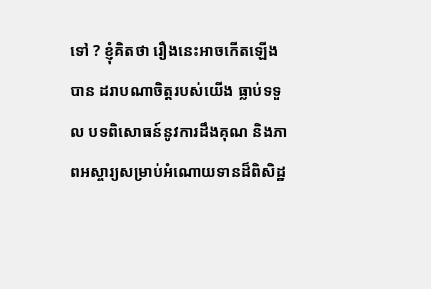ទៅ ? ខ្ញុំគិតថា រឿងនេះអាចកើតឡើងបាន ដរាបណាចិត្តរបស់យើង ធ្លាប់ទទួល បទពិសោធន៍នូវការដឹងគុណ និងភាពអស្ចារ្យសម្រាប់អំណោយទានដ៏ពិសិដ្ឋ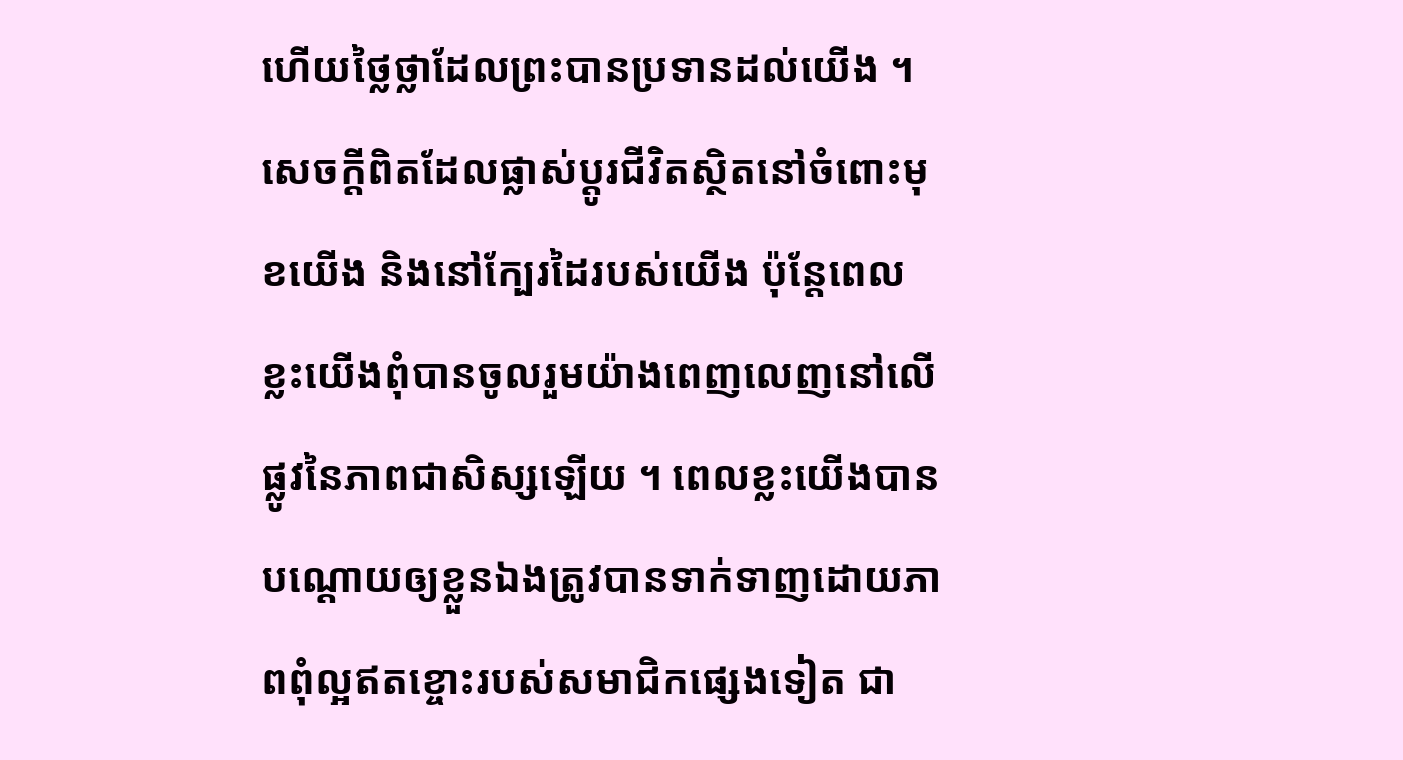ហើយថ្លៃថ្លាដែលព្រះបានប្រទានដល់យើង ។ សេចក្ដីពិតដែលផ្លាស់ប្ដូរជីវិតស្ថិតនៅចំពោះមុខយើង និងនៅក្បែរដៃរបស់យើង ប៉ុន្តែពេលខ្លះយើងពុំបានចូលរួមយ៉ាងពេញលេញនៅលើផ្លូវនៃភាពជាសិស្សឡើយ ។ ពេលខ្លះយើងបានបណ្ដោយឲ្យខ្លួនឯងត្រូវបានទាក់ទាញដោយភាពពុំល្អឥតខ្ចោះរបស់សមាជិកផ្សេងទៀត ជា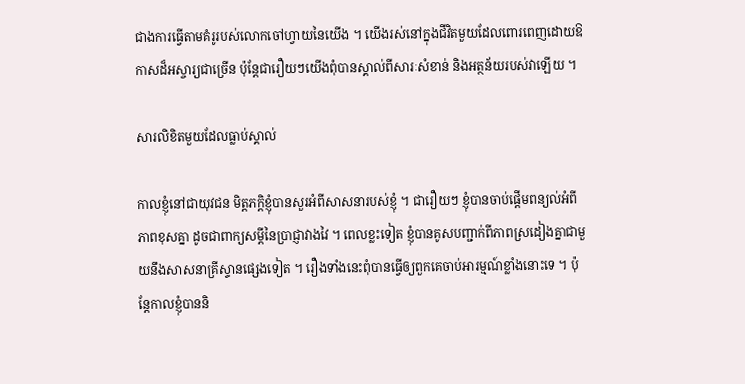ជាងការធ្វើតាមគំរូរបស់លោកចៅហ្វាយនៃយើង ។ យើងរស់នៅក្នុងជីវិតមួយដែលពោរពេញដោយឱកាសដ៏អស្ចារ្យជាច្រើន ប៉ុន្តែជារឿយៗយើងពុំបានស្គាល់ពីសារៈសំខាន់ និងអត្ថន័យរបស់វាឡើយ ។

សារលិខិតមួយដែលធ្លាប់ស្គាល់

កាលខ្ញុំនៅជាយុវជន មិត្តភក្ដិខ្ញុំបានសួរអំពីសាសនារបស់ខ្ញុំ ។ ជារឿយៗ ខ្ញុំបានចាប់ផ្ដើមពន្យល់អំពីភាពខុសគ្នា ដូចជាពាក្យសម្ដីនៃប្រាជ្ញាវាងវៃ ។ ពេលខ្លះទៀត ខ្ញុំបានគូសបញ្ជាក់ពីភាពស្រដៀងគ្នាជាមួយនឹងសាសនាគ្រីស្ទានផ្សេងទៀត ។ រឿងទាំងនេះពុំបានធ្វើឲ្យពួកគេចាប់អារម្មណ៍ខ្លាំងនោះទេ ។ ប៉ុន្តែកាលខ្ញុំបាននិ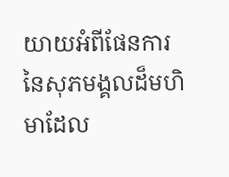យាយអំពីផែនការនៃសុភមង្គលដ៏មហិមាដែល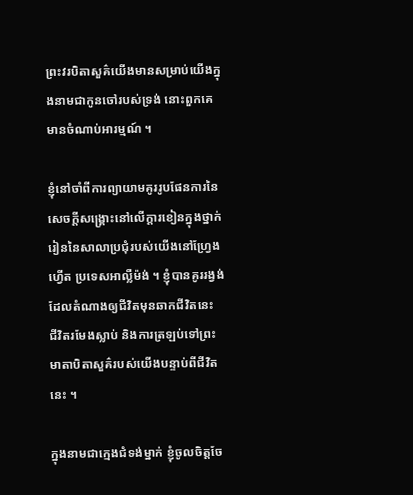ព្រះវរបិតាសួគ៌យើងមានសម្រាប់យើងក្នុងនាមជាកូនចៅរបស់ទ្រង់ នោះពួកគេមានចំណាប់អារម្មណ៍ ។

ខ្ញុំនៅចាំពីការព្យាយាមគូររូបផែនការនៃសេចក្ដីសង្គ្រោះនៅលើក្ដារខៀនក្នុងថ្នាក់រៀននៃសាលាប្រជុំរបស់យើងនៅហ្វ្រែងហ្វើត ប្រទេសអាល្លឺម៉ង់ ។ ខ្ញុំបានគូររង្វង់ដែលតំណាងឲ្យជីវិតមុនឆាកជីវិតនេះ ជីវិតរមែងស្លាប់ និងការត្រឡប់ទៅព្រះមាតាបិតាសួគ៌របស់យើងបន្ទាប់ពីជីវិតនេះ ។

ក្នុងនាមជាក្មេងជំទង់ម្នាក់ ខ្ញុំចូលចិត្តចែ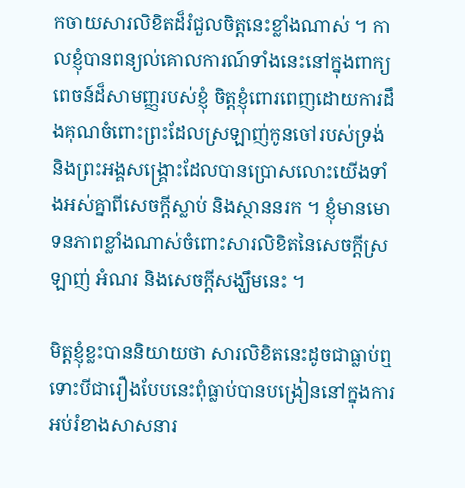កចាយសារលិខិតដ៏រំជួលចិត្តនេះខ្លាំងណាស់ ។ កាលខ្ញុំបានពន្យល់គោលការណ៍ទាំងនេះនៅក្នុងពាក្យពេចន៍ដ៏សាមញ្ញរបស់ខ្ញុំ ចិត្តខ្ញុំពោរពេញដោយការដឹងគុណចំពោះព្រះដែលស្រឡាញ់កូនចៅរបស់ទ្រង់ និងព្រះអង្គសង្គ្រោះដែលបានប្រោសលោះយើងទាំងអស់គ្នាពីសេចក្ដីស្លាប់ និងស្ថាននរក ។ ខ្ញុំមានមោទនភាពខ្លាំងណាស់ចំពោះសារលិខិតនៃសេចក្ដីស្រឡាញ់ អំណរ និងសេចក្ដីសង្ឃឹមនេះ ។

មិត្តខ្ញុំខ្លះបាននិយាយថា សារលិខិតនេះដូចជាធ្លាប់ឮ ទោះបីជារឿងបែបនេះពុំធ្លាប់បានបង្រៀននៅក្នុងការអប់រំខាងសាសនារ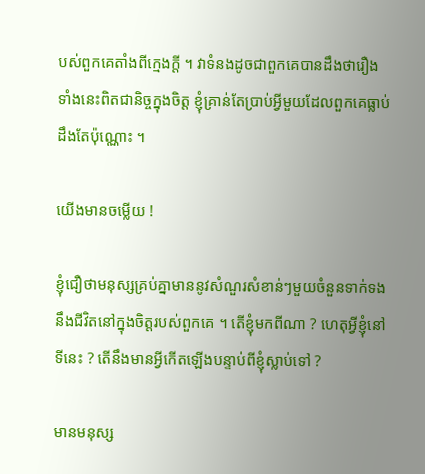បស់ពួកគេតាំងពីក្មេងក្ដី ។ វាទំនងដូចជាពួកគេបានដឹងថារឿងទាំងនេះពិតជានិច្ចក្នុងចិត្ត ខ្ញុំគ្រាន់តែប្រាប់អ្វីមួយដែលពួកគេធ្លាប់ដឹងតែប៉ុណ្ណោះ ។

យើងមានចម្លើយ !

ខ្ញុំជឿថាមនុស្សគ្រប់គ្នាមាននូវសំណួរសំខាន់ៗមួយចំនួនទាក់ទងនឹងជីវិតនៅក្នុងចិត្តរបស់ពួកគេ ។ តើខ្ញុំមកពីណា ? ហេតុអ្វីខ្ញុំនៅទីនេះ ? តើនឹងមានអ្វីកើតឡើងបន្ទាប់ពីខ្ញុំស្លាប់ទៅ ?

មានមនុស្ស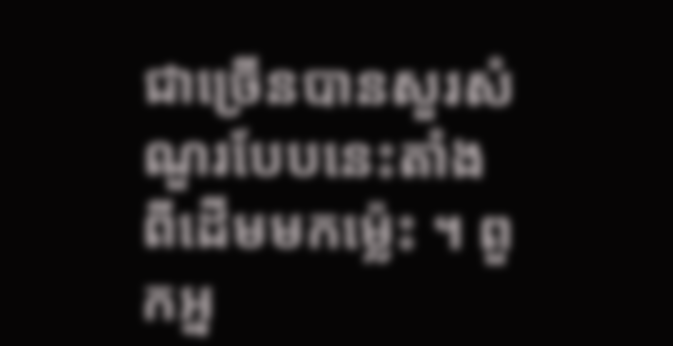ជាច្រើនបានសួរសំណួរបែបនេះតាំងពីដើមមកម្ល៉េះ ។ ពួកអ្ន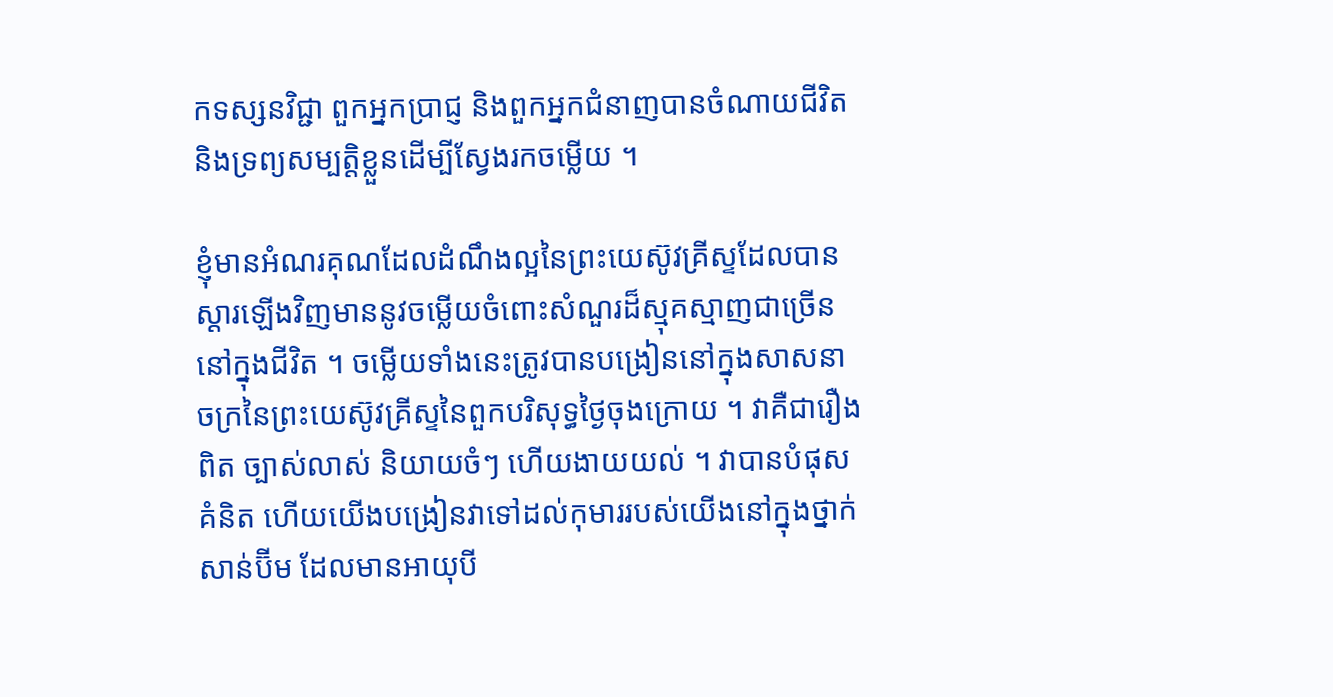កទស្សនវិជ្ជា ពួកអ្នកប្រាជ្ញ និងពួកអ្នកជំនាញបានចំណាយជីវិត និងទ្រព្យសម្បត្តិខ្លួនដើម្បីស្វែងរកចម្លើយ ។

ខ្ញុំមានអំណរគុណដែលដំណឹងល្អនៃព្រះយេស៊ូវគ្រីស្ទដែលបានស្ដារឡើងវិញមាននូវចម្លើយចំពោះសំណួរដ៏ស្មុគស្មាញជាច្រើននៅក្នុងជីវិត ។ ចម្លើយទាំងនេះត្រូវបានបង្រៀននៅក្នុងសាសនាចក្រនៃព្រះយេស៊ូវគ្រីស្ទនៃពួកបរិសុទ្ធថ្ងៃចុងក្រោយ ។ វាគឺជារឿងពិត ច្បាស់លាស់ និយាយចំៗ ហើយងាយយល់ ។ វាបានបំផុសគំនិត ហើយយើងបង្រៀនវាទៅដល់កុមាររបស់យើងនៅក្នុងថ្នាក់សាន់ប៊ីម ដែលមានអាយុបី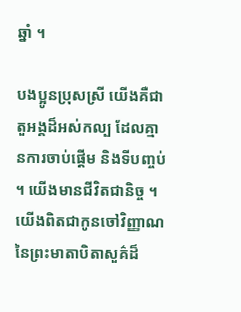ឆ្នាំ ។

បងប្អូនប្រុសស្រី យើងគឺជាតួអង្គដ៏អស់កល្ប ដែលគ្មានការចាប់ផ្ដើម និងទីបញ្ចប់ ។ យើងមានជីវិតជានិច្ច ។ យើងពិតជាកូនចៅវិញ្ញាណនៃព្រះមាតាបិតាសួគ៌ដ៏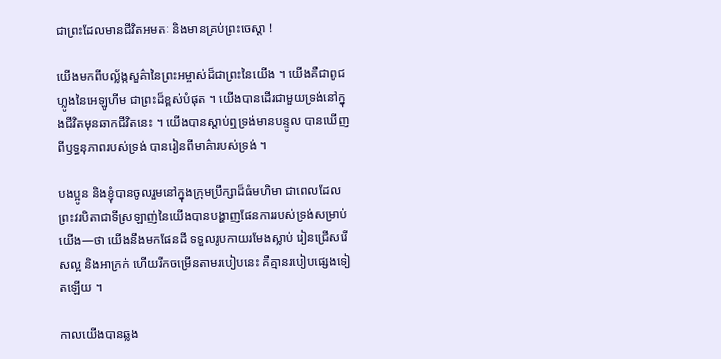ជាព្រះដែលមានជីវិតអមតៈ និងមានគ្រប់ព្រះចេស្ដា !

យើងមកពីបល្ល័ង្កសួគ៌ានៃព្រះអម្ចាស់ដ៏ជាព្រះនៃយើង ។ យើងគឺជាពូជហ្លូងនៃអេឡូហីម ជាព្រះដ៏ខ្ពស់បំផុត ។ យើងបានដើរជាមួយទ្រង់នៅក្នុងជីវិតមុនឆាកជីវិតនេះ ។ យើងបានស្ដាប់ឮទ្រង់មានបន្ទូល បានឃើញពីឫទ្ធនុភាពរបស់ទ្រង់ បានរៀនពីមាគ៌ារបស់ទ្រង់ ។

បងប្អូន និងខ្ញុំបានចូលរួមនៅក្នុងក្រុមប្រឹក្សាដ៏ធំមហិមា ជាពេលដែលព្រះវរបិតាជាទីស្រឡាញ់នៃយើងបានបង្ហាញផែនការរបស់ទ្រង់សម្រាប់យើង—ថា យើងនឹងមកផែនដី ទទួលរូបកាយរមែងស្លាប់ រៀនជ្រើសរើសល្អ និងអាក្រក់ ហើយរីកចម្រើនតាមរបៀបនេះ គឺគ្មានរបៀបផ្សេងទៀតឡើយ ។

កាលយើងបានឆ្លង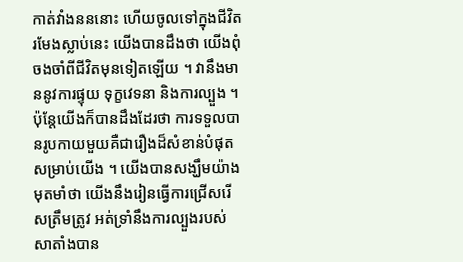កាត់វាំងនននោះ ហើយចូលទៅក្នុងជីវិតរមែងស្លាប់នេះ យើងបានដឹងថា យើងពុំចងចាំពីជីវិតមុនទៀតឡើយ ។ វានឹងមាននូវការផ្ទុយ ទុក្ខវេទនា និងការល្បួង ។ ប៉ុន្តែយើងក៏បានដឹងដែរថា ការទទួលបានរូបកាយមួយគឺជារឿងដ៏សំខាន់បំផុតសម្រាប់យើង ។ យើងបានសង្ឃឹមយ៉ាងមុតមាំថា យើងនឹងរៀនធ្វើការជ្រើសរើសត្រឹមត្រូវ អត់ទ្រាំនឹងការល្បួងរបស់សាតាំងបាន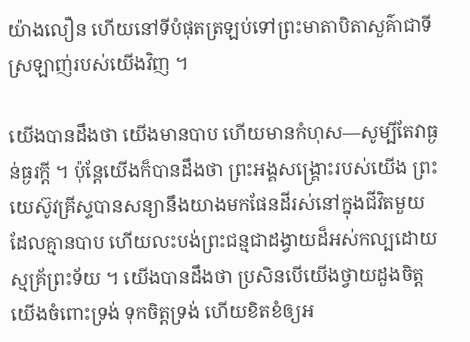យ៉ាងលឿន ហើយនៅទីបំផុតត្រឡប់ទៅព្រះមាតាបិតាសួគ៌ាជាទីស្រឡាញ់របស់យើងវិញ ។

យើងបានដឹងថា យើងមានបាប ហើយមានកំហុស—សូម្បីតែវាធ្ងន់ធ្ងរក្ដី ។ ប៉ុន្តែយើងក៏បានដឹងថា ព្រះអង្គសង្គ្រោះរបស់យើង ព្រះយេស៊ូវគ្រីស្ទបានសន្យានឹងយាងមកផែនដីរស់នៅក្នុងជីវិតមួយដែលគ្មានបាប ហើយលះបង់ព្រះជន្មជាដង្វាយដ៏អស់កល្បដោយស្មគ្រ័ព្រះទ័យ ។ យើងបានដឹងថា ប្រសិនបើយើងថ្វាយដួងចិត្តយើងចំពោះទ្រង់ ទុកចិត្តទ្រង់ ហើយខិតខំឲ្យអ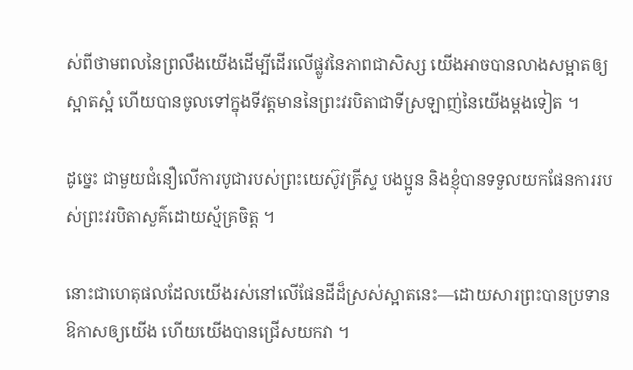ស់ពីថាមពលនៃព្រលឹងយើងដើម្បីដើរលើផ្លូវនៃភាពជាសិស្ស យើងអាចបានលាងសម្អាតឲ្យស្អាតស្អំ ហើយបានចូលទៅក្នុងទីវត្តមាននៃព្រះវរបិតាជាទីស្រឡាញ់នៃយើងម្ដងទៀត ។

ដូច្នេះ ជាមួយជំនឿលើការបូជារបស់ព្រះយេស៊ូវគ្រីស្ទ បងប្អូន និងខ្ញុំបានទទួលយកផែនការរបស់ព្រះវរបិតាសួគ៌ដោយស្ម័គ្រចិត្ត ។

នោះជាហេតុផលដែលយើងរស់នៅលើផែនដីដ៏ស្រស់ស្អាតនេះ—ដោយសារព្រះបានប្រទានឱកាសឲ្យយើង ហើយយើងបានជ្រើសយកវា ។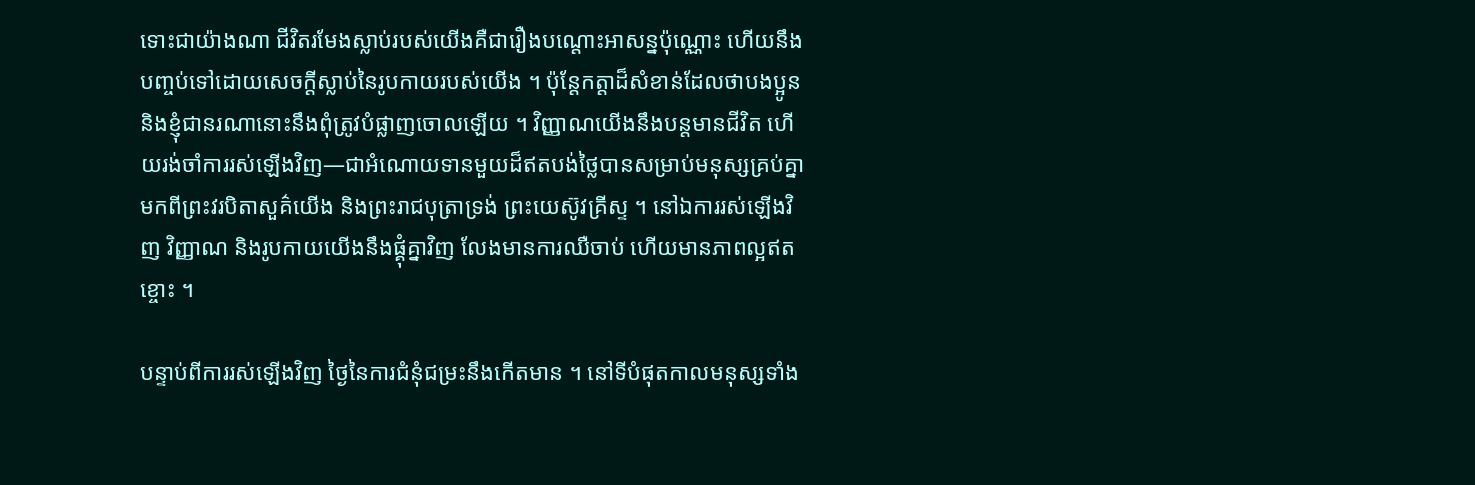ទោះជាយ៉ាងណា ជីវិតរមែងស្លាប់របស់យើងគឺជារឿងបណ្ដោះអាសន្នប៉ុណ្ណោះ ហើយនឹងបញ្ចប់ទៅដោយសេចក្ដីស្លាប់នៃរូបកាយរបស់យើង ។ ប៉ុន្តែកត្តាដ៏សំខាន់ដែលថាបងប្អូន និងខ្ញុំជានរណានោះនឹងពុំត្រូវបំផ្លាញចោលឡើយ ។ វិញ្ញាណយើងនឹងបន្តមានជីវិត ហើយរង់ចាំការរស់ឡើងវិញ—ជាអំណោយទានមួយដ៏ឥតបង់ថ្លៃបានសម្រាប់មនុស្សគ្រប់គ្នាមកពីព្រះវរបិតាសួគ៌យើង និងព្រះរាជបុត្រាទ្រង់ ព្រះយេស៊ូវគ្រីស្ទ ។ នៅឯការរស់ឡើងវិញ វិញ្ញាណ និងរូបកាយយើងនឹងផ្គុំគ្នាវិញ លែងមានការឈឺចាប់ ហើយមានភាពល្អឥតខ្ចោះ ។

បន្ទាប់ពីការរស់ឡើងវិញ ថ្ងៃនៃការជំនុំជម្រះនឹងកើតមាន ។ នៅទីបំផុតកាលមនុស្សទាំង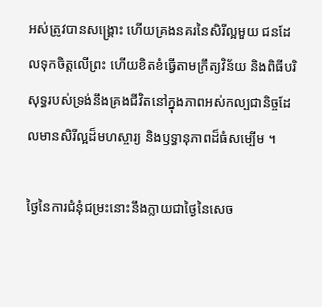អស់ត្រូវបានសង្គ្រោះ ហើយគ្រងនគរនៃសិរីល្អមួយ ជនដែលទុកចិត្តលើព្រះ ហើយខិតខំធ្វើតាមក្រឹត្យវិន័យ និងពិធីបរិសុទ្ធរបស់ទ្រង់នឹងគ្រងជីវិតនៅក្នុងភាពអស់កល្បជានិច្ចដែលមានសិរីល្អដ៏មហស្ចារ្យ និងឫទ្ធានុភាពដ៏ធំសម្បើម ។

ថ្ងៃនៃការជំនុំជម្រះនោះនឹងក្លាយជាថ្ងៃនៃសេច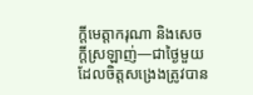ក្ដីមេត្តាករុណា និងសេចក្ដីស្រឡាញ់—ជាថ្ងៃមួយដែលចិត្តសង្រេងត្រូវបាន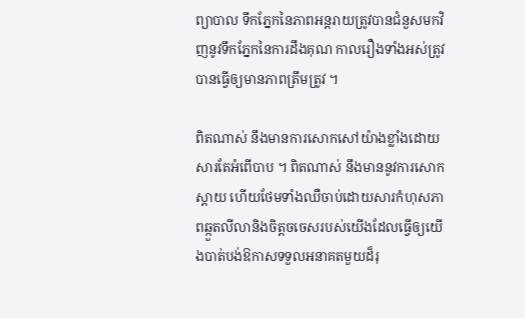ព្យាបាល ទឹកភ្នែកនៃភាពអន្តរាយត្រូវបានជំនួសមកវិញនូវទឹកភ្នែកនៃការដឹងគុណ កាលរឿងទាំងអស់ត្រូវបានធ្វើឲ្យមានភាពត្រឹមត្រូវ ។

ពិតណាស់ នឹងមានការសោកសៅយ៉ាងខ្លាំងដោយសារតែអំពើបាប ។ ពិតណាស់ នឹងមាននូវការសោកស្ដាយ ហើយថែមទាំងឈឺចាប់ដោយសារកំហុសភាពឆ្កួតលីលានិងចិត្តចចេសរបស់យើងដែលធ្វើឲ្យយើងបាត់បង់ឱកាសទទួលអនាគតមួយដ៏រុ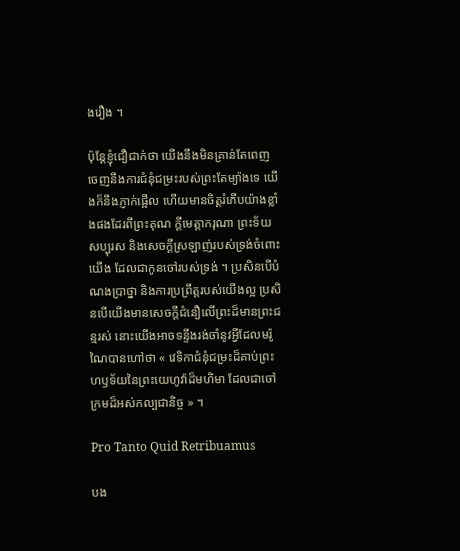ងរឿង ។

ប៉ុន្តែខ្ញុំជឿជាក់ថា យើងនឹងមិនគ្រាន់តែពេញចេញនឹងការជំនុំជម្រះរបស់ព្រះតែម្យ៉ាងទេ យើងក៏នឹងភ្ញាក់ផ្អើល ហើយមានចិត្តរំភើបយ៉ាងខ្លាំងផងដែរពីព្រះគុណ ក្ដីមេត្តាករុណា ព្រះទ័យសប្បុរស និងសេចក្ដីស្រឡាញ់របស់ទ្រង់ចំពោះយើង ដែលជាកូនចៅរបស់ទ្រង់ ។ ប្រសិនបើបំណងប្រាថ្នា និងការប្រព្រឹត្តរបស់យើងល្អ ប្រសិនបើយើងមានសេចក្ដីជំនឿលើព្រះដ៏មានព្រះជន្មរស់ នោះយើងអាចទន្ទឹងរង់ចាំនូវអ្វីដែលមរ៉ូណៃបានហៅថា « វេទិកាជំនុំជម្រះដ៏គាប់ព្រះហឫទ័យនៃព្រះយេហូវ៉ាដ៏មហិមា ដែលជាចៅក្រមដ៏អស់កល្បជានិច្ច » ។

Pro Tanto Quid Retribuamus

បង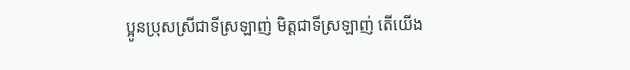ប្អូនប្រុសស្រីជាទីស្រឡាញ់ មិត្តជាទីស្រឡាញ់ តើយើង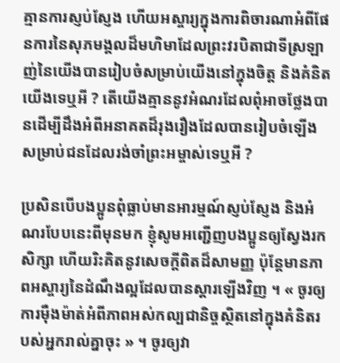គ្មានការស្ញប់ស្ញែង ហើយអស្ចារ្យក្នុងការពិចារណាអំពីផែនការនៃសុភមង្គលដ៏មហិមាដែលព្រះវរបិតាជាទីស្រឡាញ់នៃយើងបានរៀបចំសម្រាប់យើងនៅក្នុងចិត្ត និងគំនិតយើងទេឬអី ? តើយើងគ្មាននូវអំណរដែលពុំអាចថ្លែងបានដើម្បីដឹងអំពីអនាគតដ៏រុងរឿងដែលបានរៀបចំឡើងសម្រាប់ជនដែលរង់ចាំព្រះអម្ចាស់ទេឬអី ?

ប្រសិនបើបងប្អូនពុំធ្លាប់មានអារម្មណ៍ស្ញប់ស្ញែង និងអំណរបែបនេះពីមុនមក ខ្ញុំសូមអញ្ជើញបងប្អូនឲ្យស្វែងរក សិក្សា ហើយរិះគិតនូវសេចក្ដីពិតដ៏សាមញ្ញ ប៉ុន្តែមានភាពអស្ចារ្យនៃដំណឹងល្អដែលបានស្ដារឡើងវិញ ។ « ចូរឲ្យការម៉ឺងម៉ាត់អំពីភាពអស់កល្បជានិច្ចស្ថិតនៅក្នុងគំនិតរបស់អ្នករាល់គ្នាចុះ » ។ ចូរឲ្យវា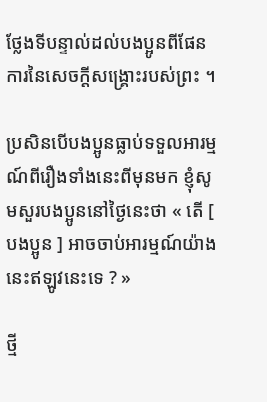ថ្លែងទីបន្ទាល់ដល់បងប្អូនពីផែនការនៃសេចក្ដីសង្គ្រោះរបស់ព្រះ ។

ប្រសិនបើបងប្អូនធ្លាប់ទទួលអារម្មណ៍ពីរឿងទាំងនេះពីមុនមក ខ្ញុំសូមសួរបងប្អូននៅថ្ងៃនេះថា « តើ [ បងប្អូន ] អាចចាប់អារម្មណ៍យ៉ាងនេះឥឡូវនេះទេ ? »

ថ្មី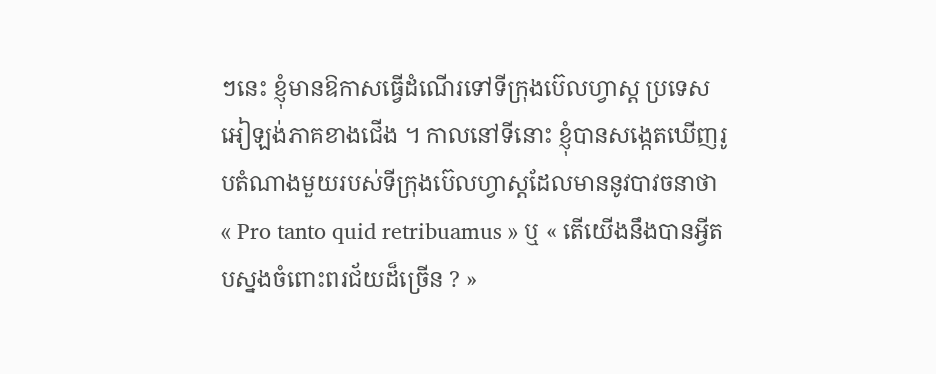ៗនេះ ខ្ញុំមានឱកាសធ្វើដំណើរទៅទីក្រុងប៊េលហ្វាស្ត ប្រទេសអៀឡង់ភាគខាងជើង ។ កាលនៅទីនោះ ខ្ញុំបានសង្កេតឃើញរូបតំណាងមួយរបស់ទីក្រុងប៊េលហ្វាស្តដែលមាននូវបាវចនាថា « Pro tanto quid retribuamus » ឬ « តើយើងនឹងបានអ្វីតបស្នងចំពោះពរជ័យដ៏ច្រើន ? »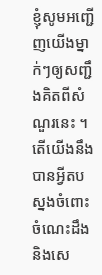ខ្ញុំសូមអញ្ជើញយើងម្នាក់ៗឲ្យសញ្ជឹងគិតពីសំណួរនេះ ។ តើយើងនឹងបានអ្វីតបស្នងចំពោះចំណេះដឹង និងសេ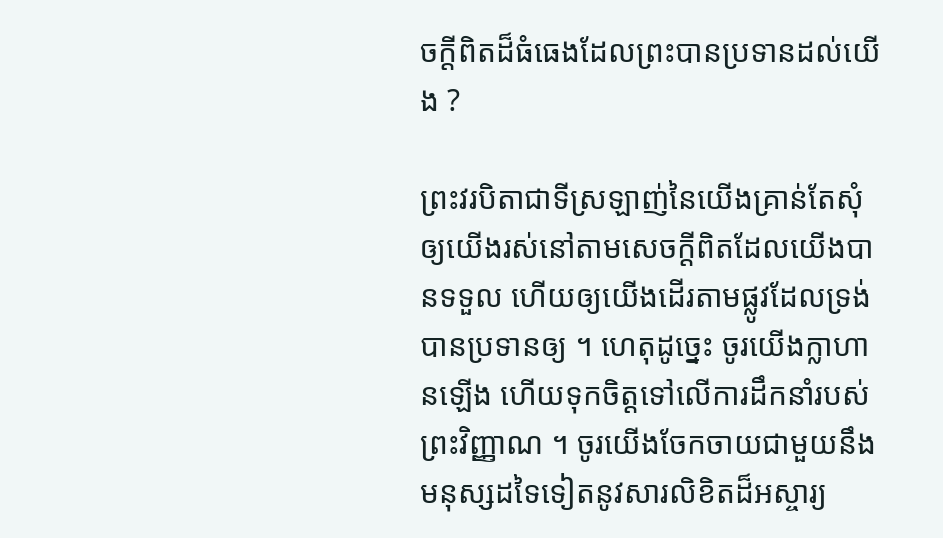ចក្ដីពិតដ៏ធំធេងដែលព្រះបានប្រទានដល់យើង ?

ព្រះវរបិតាជាទីស្រឡាញ់នៃយើងគ្រាន់តែសុំឲ្យយើងរស់នៅតាមសេចក្ដីពិតដែលយើងបានទទួល ហើយឲ្យយើងដើរតាមផ្លូវដែលទ្រង់បានប្រទានឲ្យ ។ ហេតុដូច្នេះ ចូរយើងក្លាហានឡើង ហើយទុកចិត្តទៅលើការដឹកនាំរបស់ព្រះវិញ្ញាណ ។ ចូរយើងចែកចាយជាមួយនឹងមនុស្សដទៃទៀតនូវសារលិខិតដ៏អស្ចារ្យ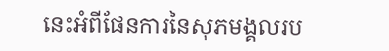នេះអំពីផែនការនៃសុភមង្គលរប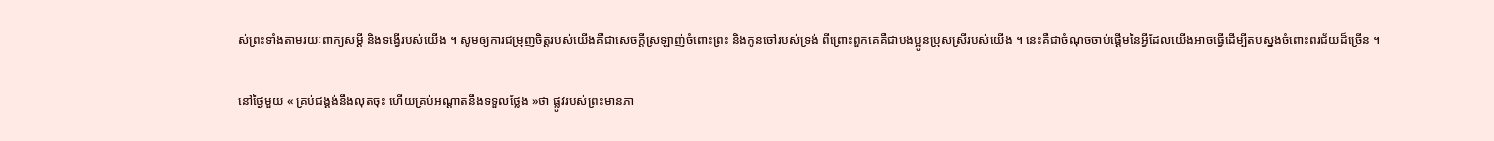ស់ព្រះទាំងតាមរយៈពាក្យសម្ដី និងទង្វើរបស់យើង ។ សូមឲ្យការជម្រុញចិត្តរបស់យើងគឺជាសេចក្ដីស្រឡាញ់ចំពោះព្រះ និងកូនចៅរបស់ទ្រង់ ពីព្រោះពួកគេគឺជាបងប្អូនប្រុសស្រីរបស់យើង ។ នេះគឺជាចំណុចចាប់ផ្ដើមនៃអ្វីដែលយើងអាចធ្វើដើម្បីតបស្នងចំពោះពរជ័យដ៏ច្រើន ។

នៅថ្ងៃមួយ « គ្រប់ជង្គង់នឹងលុតចុះ ហើយគ្រប់អណ្ដាតនឹងទទួលថ្លែង »ថា ផ្លូវរបស់ព្រះមានភា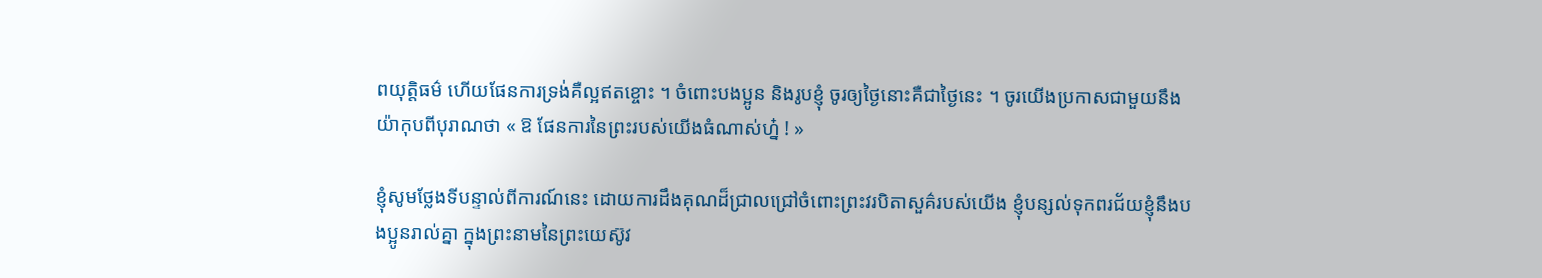ពយុត្តិធម៌ ហើយផែនការទ្រង់គឺល្អឥតខ្ចោះ ។ ចំពោះបងប្អូន និងរូបខ្ញុំ ចូរឲ្យថ្ងៃនោះគឺជាថ្ងៃនេះ ។ ចូរយើងប្រកាសជាមួយនឹងយ៉ាកុបពីបុរាណថា « ឱ ផែនការនៃព្រះរបស់យើងធំណាស់ហ្ន៎ ! »

ខ្ញុំសូមថ្លែងទីបន្ទាល់ពីការណ៍នេះ ដោយការដឹងគុណដ៏ជ្រាលជ្រៅចំពោះព្រះវរបិតាសួគ៌របស់យើង ខ្ញុំបន្សល់ទុកពរជ័យខ្ញុំនឹងបងប្អូនរាល់គ្នា ក្នុងព្រះនាមនៃព្រះយេស៊ូវ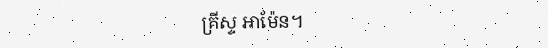គ្រីស្ទ អាម៉ែន។